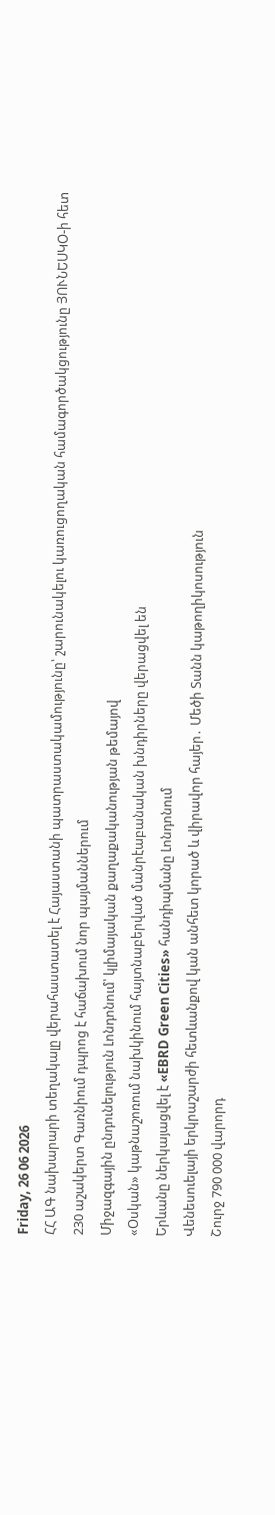Friday, 26 06 2026
ՀՀ ԱԳ նախարարի տեղակալը վերահաստատել է Հայաստանի պատրաստակամությունը՝ շարունակելու կառուցողական համագործակցությունը ՅՈՒՆԵՍԿՕ-ի հետ
230 աշակերտ Գառնիում դպրոց է հաճախում նոր պայմաններում
Միջազգային ընդունելություն Լոնդոնում՝ կլիմայական քաղաքականության թեմայով
«Օսկան» կաթնաշոռում նախկինում հայտնաբերված մանրէաբանական խնդիրները վերացվել են
Երևանը ներկայացվել է «EBRD Green Cities» հանդիպմանը Լոնդոնում
Վենեսուելայի երկրաշարժի հետևանքով կան անհետ կորած և վիրավոր հայեր․ Մեծի Տանն կաթողիկոսություն
Շուրջ 790 000 վարորդ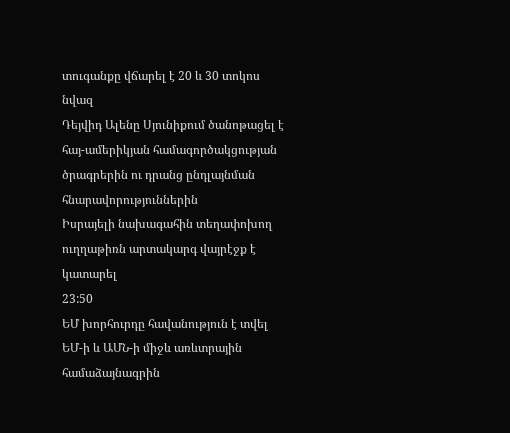տուգանքը վճարել է 20 և 30 տոկոս նվազ
Դեյվիդ Ալենը Սյունիքում ծանոթացել է հայ-ամերիկյան համագործակցության ծրագրերին ու դրանց ընդլայնման հնարավորություններին
Իսրայելի նախագահին տեղափոխող ուղղաթիռն արտակարգ վայրէջք է կատարել
23:50
ԵՄ խորհուրդը հավանություն է տվել ԵՄ-ի և ԱՄՆ-ի միջև առևտրային համաձայնագրին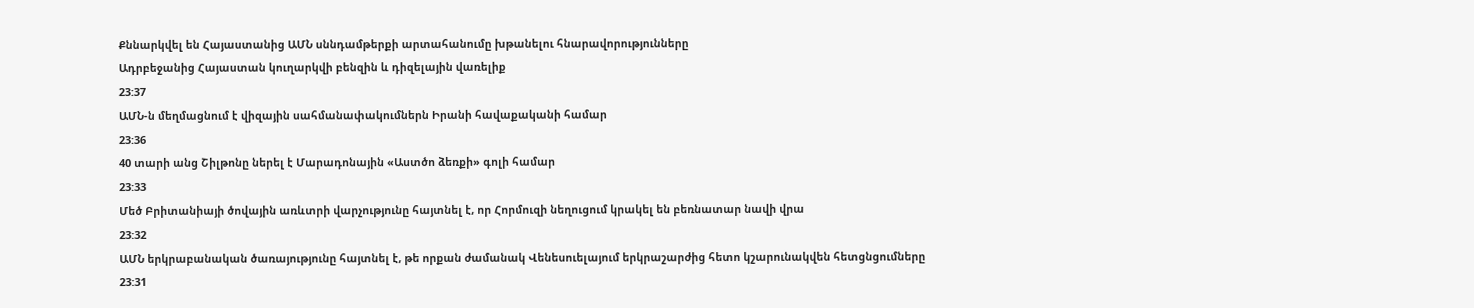Քննարկվել են Հայաստանից ԱՄՆ սննդամթերքի արտահանումը խթանելու հնարավորությունները
Ադրբեջանից Հայաստան կուղարկվի բենզին և դիզելային վառելիք
23:37
ԱՄՆ-ն մեղմացնում է վիզային սահմանափակումներն Իրանի հավաքականի համար
23:36
40 տարի անց Շիլթոնը ներել է Մարադոնային «Աստծո ձեռքի» գոլի համար
23:33
Մեծ Բրիտանիայի ծովային առևտրի վարչությունը հայտնել է, որ Հորմուզի նեղուցում կրակել են բեռնատար նավի վրա
23:32
ԱՄՆ երկրաբանական ծառայությունը հայտնել է, թե որքան ժամանակ Վենեսուելայում երկրաշարժից հետո կշարունակվեն հետցնցումները
23:31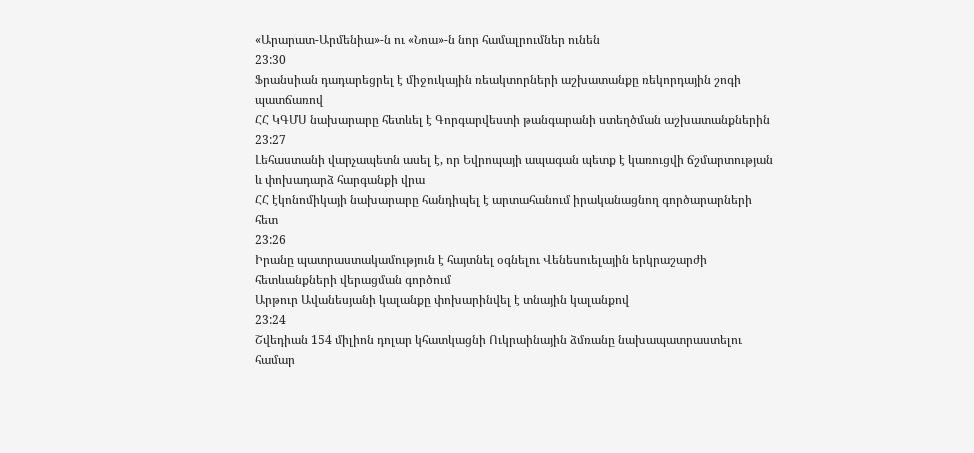«Արարատ-Արմենիա»-ն ու «Նոա»-ն նոր համալրումներ ունեն
23:30
Ֆրանսիան դադարեցրել է միջուկային ռեակտորների աշխատանքը ռեկորդային շոգի պատճառով
ՀՀ ԿԳՄՍ նախարարը հետևել է Գորգարվեստի թանգարանի ստեղծման աշխատանքներին
23:27
Լեհաստանի վարչապետն ասել է, որ Եվրոպայի ապագան պետք է կառուցվի ճշմարտության և փոխադարձ հարգանքի վրա
ՀՀ էկոնոմիկայի նախարարը հանդիպել է արտահանում իրականացնող գործարարների հետ
23:26
Իրանը պատրաստակամություն է հայտնել օգնելու Վենեսուելային երկրաշարժի հետևանքների վերացման գործում
Արթուր Ավանեսյանի կալանքը փոխարինվել է տնային կալանքով
23:24
Շվեդիան 154 միլիոն դոլար կհատկացնի Ուկրաինային ձմռանը նախապատրաստելու համար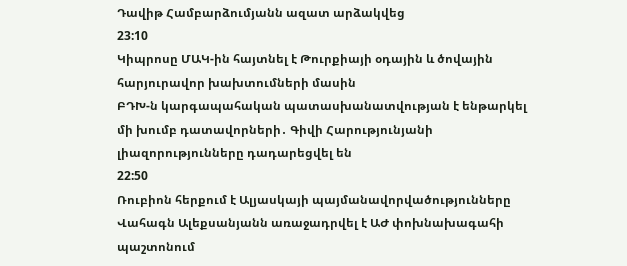Դավիթ Համբարձումյանն ազատ արձակվեց
23:10
Կիպրոսը ՄԱԿ-ին հայտնել է Թուրքիայի օդային և ծովային հարյուրավոր խախտումների մասին
ԲԴԽ-ն կարգապահական պատասխանատվության է ենթարկել մի խումբ դատավորների․ Գիվի Հարությունյանի լիազորությունները դադարեցվել են
22:50
Ռուբիոն հերքում է Ալյասկայի պայմանավորվածությունները
Վահագն Ալեքսանյանն առաջադրվել է ԱԺ փոխնախագահի պաշտոնում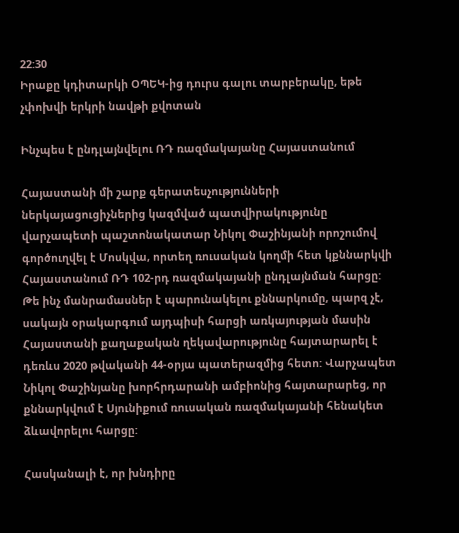22:30
Իրաքը կդիտարկի ՕՊԵԿ-ից դուրս գալու տարբերակը, եթե չփոխվի երկրի նավթի քվոտան

Ինչպես է ընդլայնվելու ՌԴ ռազմակայանը Հայաստանում

Հայաստանի մի շարք գերատեսչությունների ներկայացուցիչներից կազմված պատվիրակությունը վարչապետի պաշտոնակատար Նիկոլ Փաշինյանի որոշումով գործուղվել է Մոսկվա, որտեղ ռուսական կողմի հետ կքննարկվի Հայաստանում ՌԴ 102-րդ ռազմակայանի ընդլայնման հարցը: Թե ինչ մանրամասներ է պարունակելու քննարկումը, պարզ չէ, սակայն օրակարգում այդպիսի հարցի առկայության մասին Հայաստանի քաղաքական ղեկավարությունը հայտարարել է դեռևս 2020 թվականի 44-օրյա պատերազմից հետո: Վարչապետ Նիկոլ Փաշինյանը խորհրդարանի ամբիոնից հայտարարեց, որ քննարկվում է Սյունիքում ռուսական ռազմակայանի հենակետ ձևավորելու հարցը:

Հասկանալի է, որ խնդիրը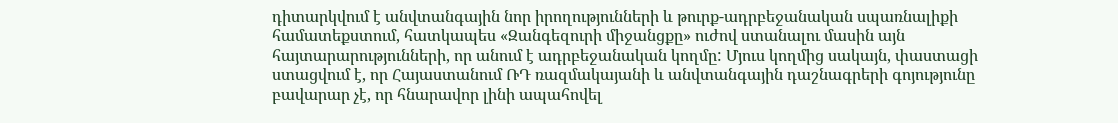դիտարկվում է անվտանգային նոր իրողությունների և թուրք-ադրբեջանական սպառնալիքի համատեքստում, հատկապես «Զանգեզուրի միջանցքը» ուժով ստանալու մասին այն հայտարարությունների, որ անում է ադրբեջանական կողմը: Մյուս կողմից սակայն, փաստացի ստացվում է, որ Հայաստանում ՌԴ ռազմակայանի և անվտանգային դաշնագրերի գոյությունը բավարար չէ, որ հնարավոր լինի ապահովել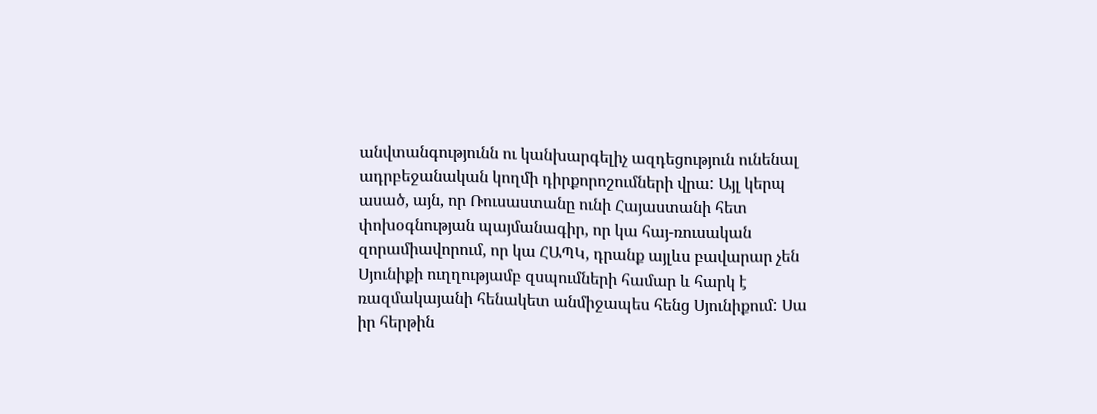անվտանգությունն ու կանխարգելիչ ազդեցություն ունենալ ադրբեջանական կողմի դիրքորոշումների վրա: Այլ կերպ ասած, այն, որ Ռուսաստանը ունի Հայաստանի հետ փոխօգնության պայմանագիր, որ կա հայ-ռուսական զորամիավորում, որ կա ՀԱՊԿ, դրանք այլևս բավարար չեն Սյունիքի ուղղությամբ զսպումների համար և հարկ է ռազմակայանի հենակետ անմիջապես հենց Սյունիքում: Սա իր հերթին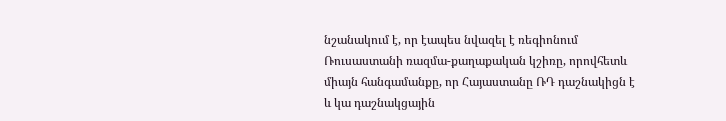նշանակում է, որ էապես նվազել է ռեգիոնում Ռուսաստանի ռազմա-քաղաքական կշիռը, որովհետև միայն հանգամանքը, որ Հայաստանը ՌԴ դաշնակիցն է և կա դաշնակցային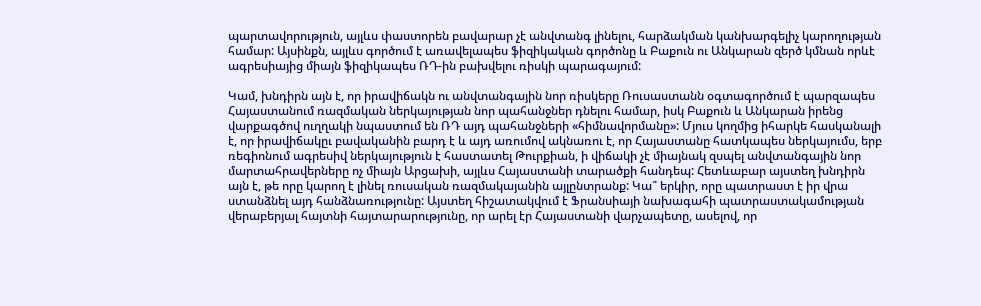պարտավորություն, այլևս փաստորեն բավարար չէ անվտանգ լինելու, հարձակման կանխարգելիչ կարողության համար: Այսինքն, այլևս գործում է առավելապես ֆիզիկական գործոնը և Բաքուն ու Անկարան զերծ կմնան որևէ ագրեսիայից միայն ֆիզիկապես ՌԴ-ին բախվելու ռիսկի պարագայում:

Կամ, խնդիրն այն է, որ իրավիճակն ու անվտանգային նոր ռիսկերը Ռուսաստանն օգտագործում է պարզապես Հայաստանում ռազմական ներկայության նոր պահանջներ դնելու համար, իսկ Բաքուն և Անկարան իրենց վարքագծով ուղղակի նպաստում են ՌԴ այդ պահանջների «հիմնավորմանը»: Մյուս կողմից իհարկե հասկանալի է, որ իրավիճակըւ բավականին բարդ է և այդ առումով ակնառու է, որ Հայաստանը հատկապես ներկայումս, երբ ռեգիոնում ագրեսիվ ներկայություն է հաստատել Թուրքիան, ի վիճակի չէ միայնակ զսպել անվտանգային նոր մարտահրավերները ոչ միայն Արցախի, այլևս Հայաստանի տարածքի հանդեպ: Հետևաբար այստեղ խնդիրն այն է, թե որը կարող է լինել ռուսական ռազմակայանին այլընտրանք: Կա՞ երկիր, որը պատրաստ է իր վրա ստանձնել այդ հանձնառությունը: Այստեղ հիշատակվում է Ֆրանսիայի նախագահի պատրաստակամության վերաբերյալ հայտնի հայտարարությունը, որ արել էր Հայաստանի վարչապետը, ասելով, որ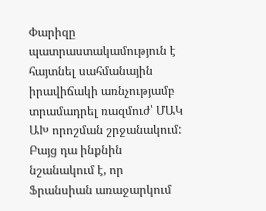Փարիզը պատրաստակամություն է հայտնել սահմանային իրավիճակի առնչությամբ տրամադրել ռազմուժ՝ ՄԱԿ ԱԽ որոշման շրջանակում: Բայց դա ինքնին նշանակում է, որ Ֆրանսիան առաջարկում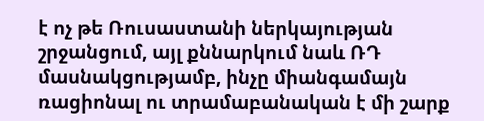է ոչ թե Ռուսաստանի ներկայության շրջանցում, այլ քննարկում նաև ՌԴ մասնակցությամբ, ինչը միանգամայն ռացիոնալ ու տրամաբանական է մի շարք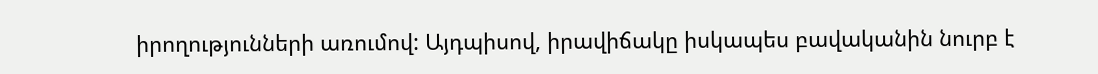իրողությունների առումով: Այդպիսով, իրավիճակը իսկապես բավականին նուրբ է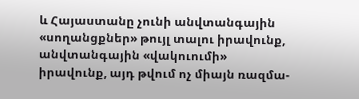և Հայաստանը չունի անվտանգային «սողանցքներ» թույլ տալու իրավունք, անվտանգային «վակուումի» իրավունք, այդ թվում ոչ միայն ռազմա-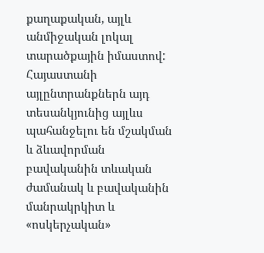քաղաքական, այլև անմիջական լոկալ տարածքային իմաստով: Հայաստանի այլընտրանքներն այդ տեսանկյունից այլևս պահանջելու են մշակման և ձևավորման բավականին տևական ժամանակ և բավականին մանրակրկիտ և «ոսկերչական»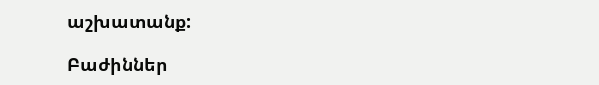աշխատանք:

Բաժիններ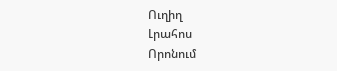Ուղիղ
Լրահոս
Որոնում